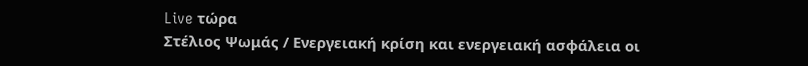Live τώρα
Στέλιος Ψωμάς / Ενεργειακή κρίση και ενεργειακή ασφάλεια οι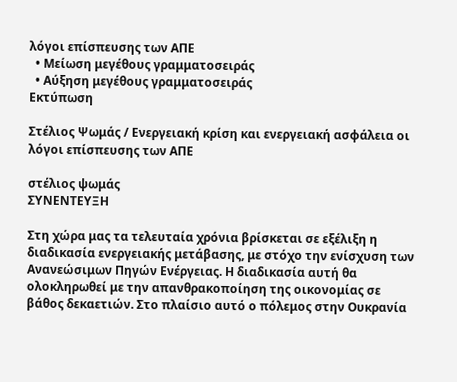λόγοι επίσπευσης των ΑΠΕ
  • Μείωση μεγέθους γραμματοσειράς
  • Αύξηση μεγέθους γραμματοσειράς
Εκτύπωση

Στέλιος Ψωμάς / Ενεργειακή κρίση και ενεργειακή ασφάλεια οι λόγοι επίσπευσης των ΑΠΕ

στέλιος ψωμάς
ΣΥΝΕΝΤΕΥΞΗ

Στη χώρα μας τα τελευταία χρόνια βρίσκεται σε εξέλιξη η  διαδικασία ενεργειακής μετάβασης, με στόχο την ενίσχυση των Ανανεώσιμων Πηγών Ενέργειας. Η διαδικασία αυτή θα ολοκληρωθεί με την απανθρακοποίηση της οικονομίας σε βάθος δεκαετιών. Στο πλαίσιο αυτό ο πόλεμος στην Ουκρανία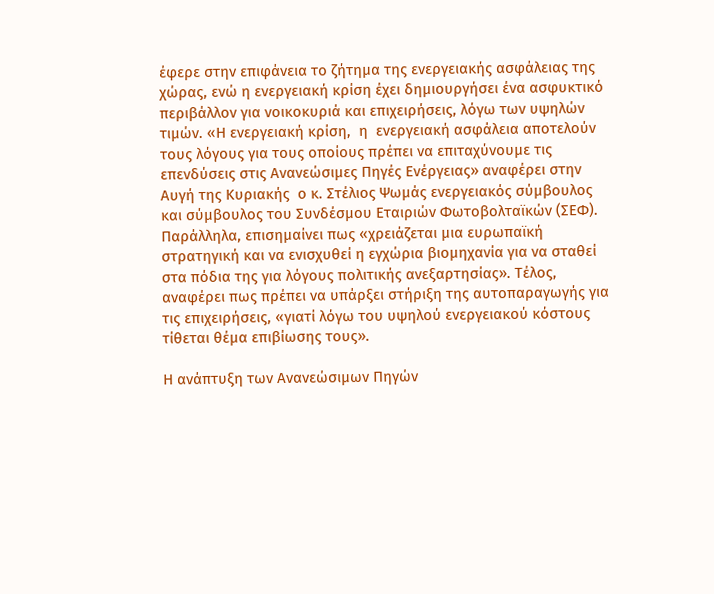έφερε στην επιφάνεια το ζήτημα της ενεργειακής ασφάλειας της χώρας, ενώ η ενεργειακή κρίση έχει δημιουργήσει ένα ασφυκτικό περιβάλλον για νοικοκυριά και επιχειρήσεις, λόγω των υψηλών τιμών. «Η ενεργειακή κρίση,  η  ενεργειακή ασφάλεια αποτελούν τους λόγους για τους οποίους πρέπει να επιταχύνουμε τις επενδύσεις στις Ανανεώσιμες Πηγές Ενέργειας» αναφέρει στην Αυγή της Κυριακής  ο κ. Στέλιος Ψωμάς ενεργειακός σύμβουλος και σύμβουλος του Συνδέσμου Εταιριών Φωτοβολταϊκών (ΣΕΦ). Παράλληλα, επισημαίνει πως «χρειάζεται μια ευρωπαϊκή στρατηγική και να ενισχυθεί η εγχώρια βιομηχανία για να σταθεί στα πόδια της για λόγους πολιτικής ανεξαρτησίας». Τέλος, αναφέρει πως πρέπει να υπάρξει στήριξη της αυτοπαραγωγής για τις επιχειρήσεις, «γιατί λόγω του υψηλού ενεργειακού κόστους τίθεται θέμα επιβίωσης τους».

Η ανάπτυξη των Ανανεώσιμων Πηγών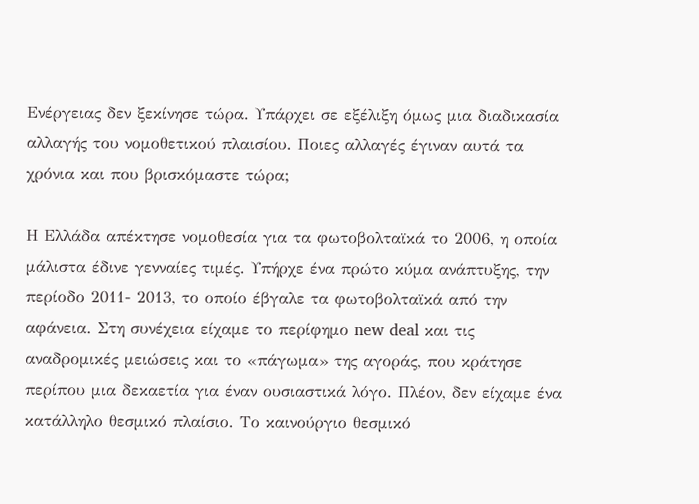Ενέργειας δεν ξεκίνησε τώρα. Υπάρχει σε εξέλιξη όμως μια διαδικασία αλλαγής του νομοθετικού πλαισίου. Ποιες αλλαγές έγιναν αυτά τα χρόνια και που βρισκόμαστε τώρα;

Η Ελλάδα απέκτησε νομοθεσία για τα φωτοβολταϊκά το 2006, η οποία μάλιστα έδινε γενναίες τιμές. Υπήρχε ένα πρώτο κύμα ανάπτυξης, την περίοδο 2011- 2013, το οποίο έβγαλε τα φωτοβολταϊκά από την αφάνεια. Στη συνέχεια είχαμε το περίφημο new deal και τις αναδρομικές μειώσεις και το «πάγωμα» της αγοράς, που κράτησε περίπου μια δεκαετία για έναν ουσιαστικά λόγο. Πλέον, δεν είχαμε ένα κατάλληλο θεσμικό πλαίσιο. Το καινούργιο θεσμικό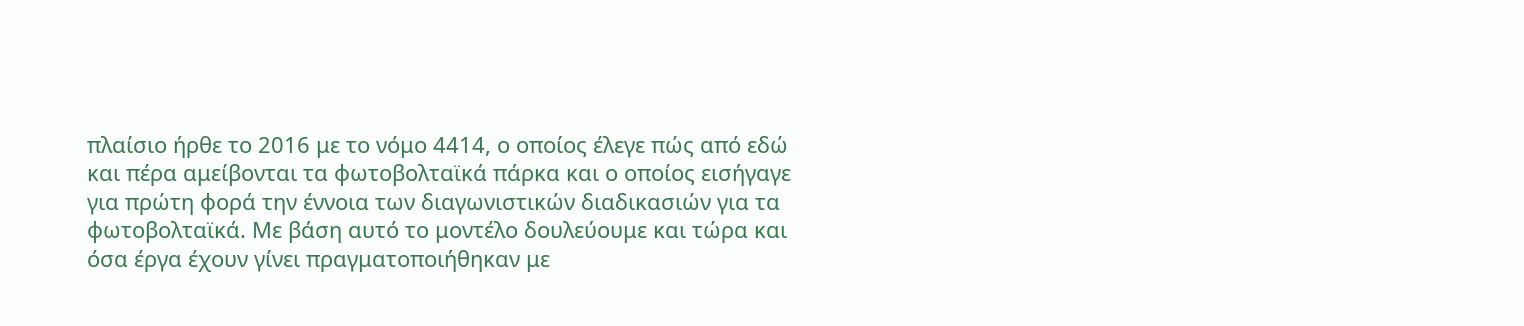πλαίσιο ήρθε το 2016 με το νόμο 4414, ο οποίος έλεγε πώς από εδώ και πέρα αμείβονται τα φωτοβολταϊκά πάρκα και ο οποίος εισήγαγε για πρώτη φορά την έννοια των διαγωνιστικών διαδικασιών για τα φωτοβολταϊκά. Με βάση αυτό το μοντέλο δουλεύουμε και τώρα και όσα έργα έχουν γίνει πραγματοποιήθηκαν με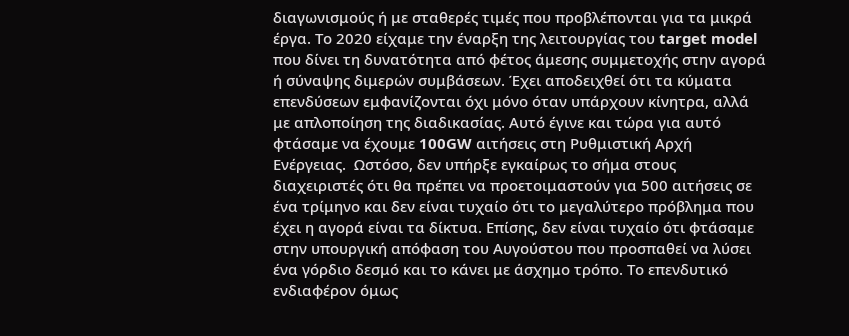διαγωνισμούς ή με σταθερές τιμές που προβλέπονται για τα μικρά έργα. Το 2020 είχαμε την έναρξη της λειτουργίας του target model που δίνει τη δυνατότητα από φέτος άμεσης συμμετοχής στην αγορά ή σύναψης διμερών συμβάσεων. Έχει αποδειχθεί ότι τα κύματα επενδύσεων εμφανίζονται όχι μόνο όταν υπάρχουν κίνητρα, αλλά με απλοποίηση της διαδικασίας. Αυτό έγινε και τώρα για αυτό φτάσαμε να έχουμε 100GW αιτήσεις στη Ρυθμιστική Αρχή Ενέργειας.  Ωστόσο, δεν υπήρξε εγκαίρως το σήμα στους διαχειριστές ότι θα πρέπει να προετοιμαστούν για 500 αιτήσεις σε ένα τρίμηνο και δεν είναι τυχαίο ότι το μεγαλύτερο πρόβλημα που έχει η αγορά είναι τα δίκτυα. Επίσης, δεν είναι τυχαίο ότι φτάσαμε στην υπουργική απόφαση του Αυγούστου που προσπαθεί να λύσει ένα γόρδιο δεσμό και το κάνει με άσχημο τρόπο. Το επενδυτικό ενδιαφέρον όμως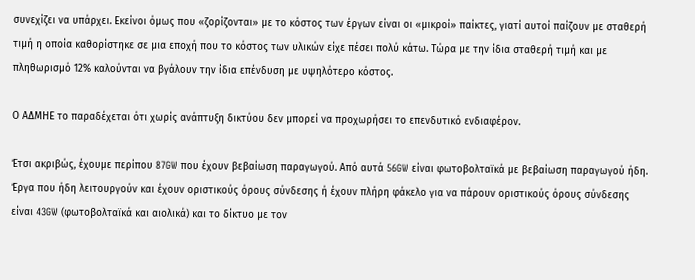συνεχίζει να υπάρχει. Εκείνοι όμως που «ζορίζονται» με το κόστος των έργων είναι οι «μικροί» παίκτες, γιατί αυτοί παίζουν με σταθερή τιμή η οποία καθορίστηκε σε μια εποχή που το κόστος των υλικών είχε πέσει πολύ κάτω. Τώρα με την ίδια σταθερή τιμή και με πληθωρισμό 12% καλούνται να βγάλουν την ίδια επένδυση με υψηλότερο κόστος.

Ο ΑΔΜΗΕ το παραδέχεται ότι χωρίς ανάπτυξη δικτύου δεν μπορεί να προχωρήσει το επενδυτικό ενδιαφέρον.

Έτσι ακριβώς, έχουμε περίπου 87GW που έχουν βεβαίωση παραγωγού. Από αυτά 56GW είναι φωτοβολταϊκά με βεβαίωση παραγωγού ήδη. Έργα που ήδη λειτουργούν και έχουν οριστικούς όρους σύνδεσης ή έχουν πλήρη φάκελο για να πάρουν οριστικούς όρους σύνδεσης είναι 43GW (φωτοβολταϊκά και αιολικά) και το δίκτυο με τον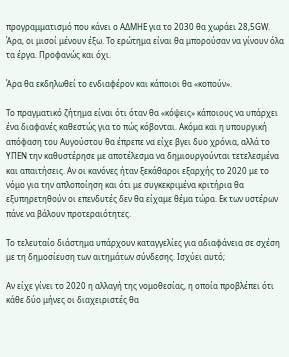προγραμματισμό που κάνει ο ΑΔΜΗΕ για το 2030 θα χωράει 28,5GW. Άρα, οι μισοί μένουν έξω. Το ερώτημα είναι θα μπορούσαν να γίνουν όλα τα έργα. Προφανώς και όχι.

Άρα θα εκδηλωθεί το ενδιαφέρον και κάποιοι θα «κοπούν».

Το πραγματικό ζήτημα είναι ότι όταν θα «κόψεις» κάποιους να υπάρχει ένα διαφανές καθεστώς για το πώς κόβονται. Ακόμα και η υπουργική απόφαση του Αυγούστου θα έπρεπε να είχε βγει δυο χρόνια, αλλά το ΥΠΕΝ την καθυστέρησε με αποτέλεσμα να δημιουργούνται τετελεσμένα και απαιτήσεις. Αν οι κανόνες ήταν ξεκάθαροι εξαρχής το 2020 με το νόμο για την απλοποίηση και ότι με συγκεκριμένα κριτήρια θα εξυπηρετηθούν οι επενδυτές δεν θα είχαμε θέμα τώρα. Εκ των υστέρων πάνε να βάλουν προτεραιότητες.

Το τελευταίο διάστημα υπάρχουν καταγγελίες για αδιαφάνεια σε σχέση με τη δημοσίευση των αιτημάτων σύνδεσης. Ισχύει αυτό;

Αν είχε γίνει το 2020 η αλλαγή της νομοθεσίας, η οποία προβλέπει ότι κάθε δύο μήνες οι διαχειριστές θα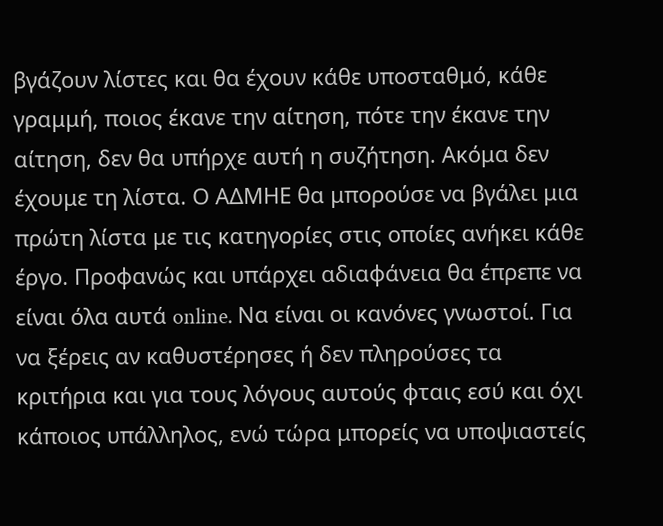βγάζουν λίστες και θα έχουν κάθε υποσταθμό, κάθε γραμμή, ποιος έκανε την αίτηση, πότε την έκανε την αίτηση, δεν θα υπήρχε αυτή η συζήτηση. Ακόμα δεν έχουμε τη λίστα. Ο ΑΔΜΗΕ θα μπορούσε να βγάλει μια πρώτη λίστα με τις κατηγορίες στις οποίες ανήκει κάθε έργο. Προφανώς και υπάρχει αδιαφάνεια θα έπρεπε να είναι όλα αυτά online. Να είναι οι κανόνες γνωστοί. Για να ξέρεις αν καθυστέρησες ή δεν πληρούσες τα κριτήρια και για τους λόγους αυτούς φταις εσύ και όχι κάποιος υπάλληλος, ενώ τώρα μπορείς να υποψιαστείς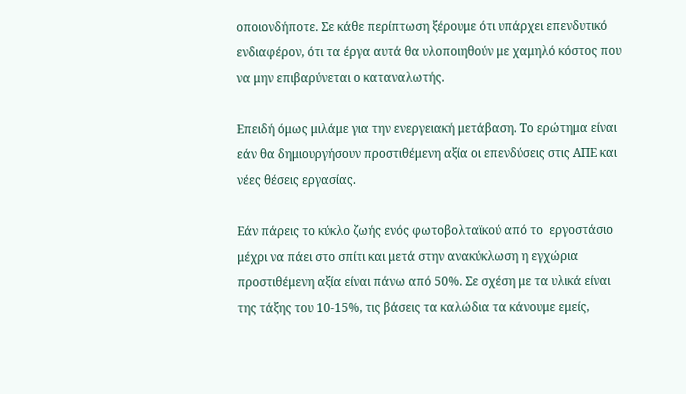οποιονδήποτε. Σε κάθε περίπτωση ξέρουμε ότι υπάρχει επενδυτικό ενδιαφέρον, ότι τα έργα αυτά θα υλοποιηθούν με χαμηλό κόστος που να μην επιβαρύνεται ο καταναλωτής.

Επειδή όμως μιλάμε για την ενεργειακή μετάβαση. Το ερώτημα είναι εάν θα δημιουργήσουν προστιθέμενη αξία οι επενδύσεις στις ΑΠΕ και νέες θέσεις εργασίας.

Εάν πάρεις το κύκλο ζωής ενός φωτοβολταϊκού από το  εργοστάσιο μέχρι να πάει στο σπίτι και μετά στην ανακύκλωση η εγχώρια προστιθέμενη αξία είναι πάνω από 50%. Σε σχέση με τα υλικά είναι της τάξης του 10-15%, τις βάσεις τα καλώδια τα κάνουμε εμείς,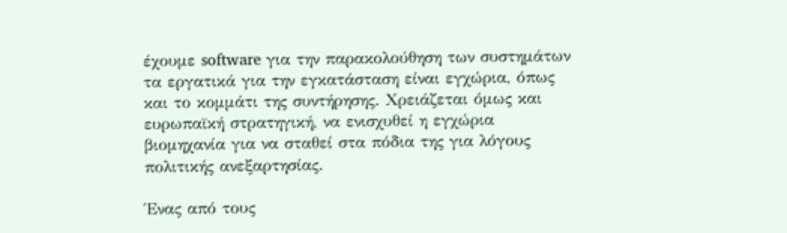έχουμε software για την παρακολούθηση των συστημάτων τα εργατικά για την εγκατάσταση είναι εγχώρια, όπως και το κομμάτι της συντήρησης. Χρειάζεται όμως και ευρωπαϊκή στρατηγική, να ενισχυθεί η εγχώρια βιομηχανία για να σταθεί στα πόδια της για λόγους πολιτικής ανεξαρτησίας.

Ένας από τους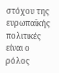στόχου της ευρωπαϊκής πολιτικές είναι ο ρόλος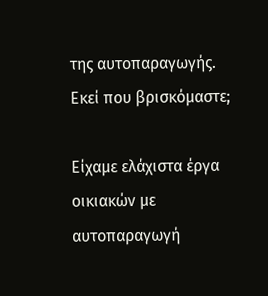της αυτοπαραγωγής. Εκεί που βρισκόμαστε;

Είχαμε ελάχιστα έργα οικιακών με αυτοπαραγωγή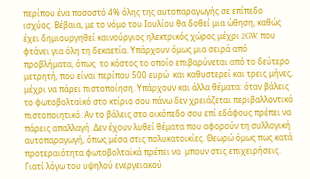περίπου ένα ποσοστό 4% όλης της αυτοπαραγωγής σε επίπεδο ισχύος. Βέβαια, με το νόμο του Ιουλίου θα δοθεί μια ώθηση, καθώς έχει δημιουργηθεί καινούργιος ηλεκτρικός χώρος μέχρι 2GW που φτάνει για όλη τη δεκαετία. Υπάρχουν όμως μια σειρά από προβλήματα, όπως  το κόστος το οποίο επιβαρύνεται από το δεύτερο μετρητή, που είναι περίπου 500 ευρώ  και καθυστερεί και τρεις μήνες, μέχρι να πάρει πιστοποίηση. Υπάρχουν και άλλα θέματα: όταν βάλεις το φωτοβολταϊκό στο κτίριο σου πάνω δεν χρειάζεται περιβαλλοντικό πιστοποιητικό. Αν το βάλεις στο οικόπεδο σου επί εδάφους πρέπει να πάρεις απαλλαγή. Δεν έχουν λυθεί θέματα που αφορούν τη συλλογική αυτοπαραγωγή, όπως μέσα στις πολυκατοικίες. Θεωρώ όμως πως κατά προτεραιότητα φωτοβολταϊκά πρέπει να  μπουν στις επιχειρήσεις. Γιατί λόγω του υψηλού ενεργειακού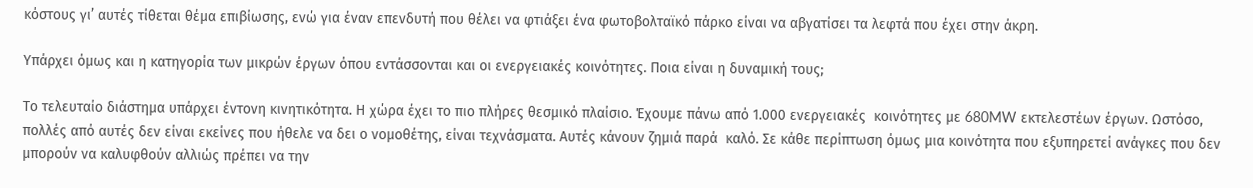κόστους γι’ αυτές τίθεται θέμα επιβίωσης, ενώ για έναν επενδυτή που θέλει να φτιάξει ένα φωτοβολταϊκό πάρκο είναι να αβγατίσει τα λεφτά που έχει στην άκρη.

Υπάρχει όμως και η κατηγορία των μικρών έργων όπου εντάσσονται και οι ενεργειακές κοινότητες. Ποια είναι η δυναμική τους;

Το τελευταίο διάστημα υπάρχει έντονη κινητικότητα. Η χώρα έχει το πιο πλήρες θεσμικό πλαίσιο. Έχουμε πάνω από 1.000 ενεργειακές  κοινότητες με 680MW εκτελεστέων έργων. Ωστόσο, πολλές από αυτές δεν είναι εκείνες που ήθελε να δει ο νομοθέτης, είναι τεχνάσματα. Αυτές κάνουν ζημιά παρά  καλό. Σε κάθε περίπτωση όμως μια κοινότητα που εξυπηρετεί ανάγκες που δεν μπορούν να καλυφθούν αλλιώς πρέπει να την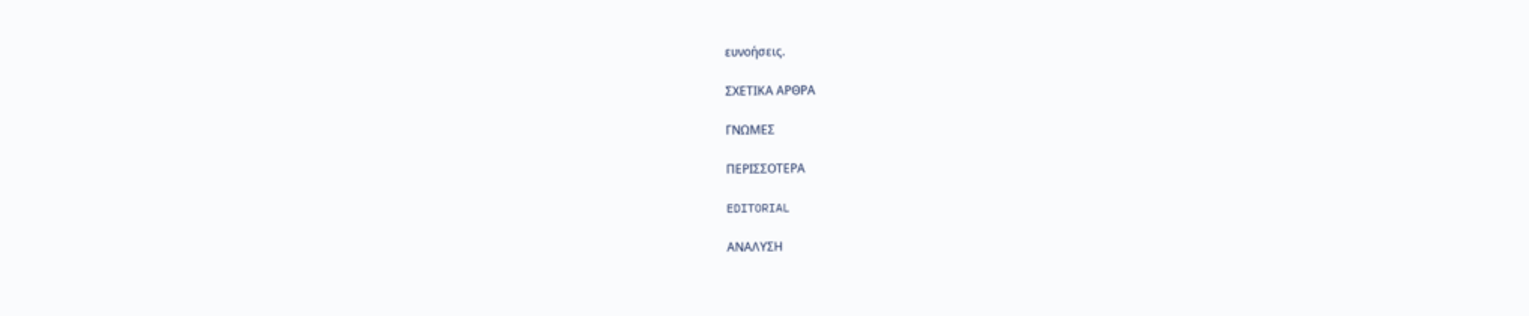ευνοήσεις.

ΣΧΕΤΙΚΑ ΑΡΘΡΑ

ΓΝΩΜΕΣ

ΠΕΡΙΣΣΟΤΕΡΑ

EDITORIAL

ΑΝΑΛΥΣΗ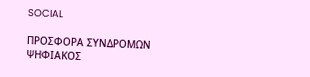SOCIAL

ΠΡΟΣΦΟΡΑ ΣΥΝΔΡΟΜΩΝ
ΨΗΦΙΑΚΟΣ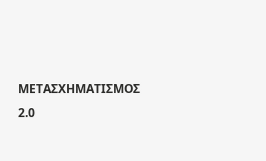ΜΕΤΑΣΧΗΜΑΤΙΣΜΟΣ 2.0